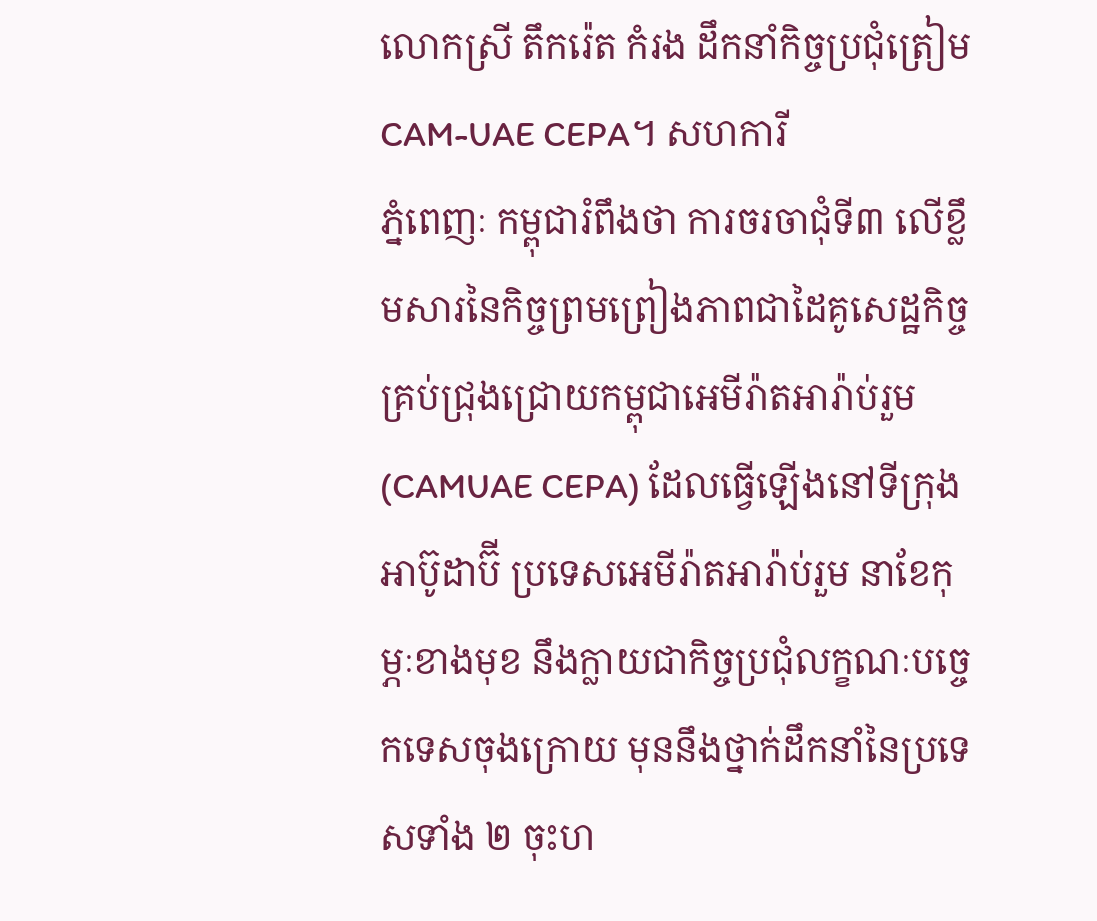លោកស្រី តឹករ៉េត កំរង ដឹកនាំកិច្ចប្រជុំត្រៀម CAM-UAE CEPA។ សហការី
ភ្នំពេញៈ កម្ពុជារំពឹងថា ការចរចាជុំទី៣ លើខ្លឹមសារនៃកិច្ចព្រមព្រៀងភាពជាដៃគូសេដ្ឋកិច្ចគ្រប់ជ្រុងជ្រោយកម្ពុជាអេមីរ៉ាតអារ៉ាប់រួម (CAMUAE CEPA) ដែលធ្វើឡើងនៅទីក្រុងអាប៊ូដាប៊ី ប្រទេសអេមីរ៉ាតអារ៉ាប់រួម នាខែកុម្ភៈខាងមុខ នឹងក្លាយជាកិច្ចប្រជុំលក្ខណៈបច្ចេកទេសចុងក្រោយ មុននឹងថ្នាក់ដឹកនាំនៃប្រទេសទាំង ២ ចុះហ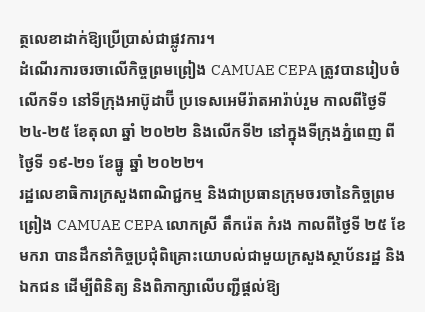ត្ថលេខាដាក់ឱ្យប្រើប្រាស់ជាផ្លូវការ។
ដំណើរការចរចាលើកិច្ចព្រមព្រៀង CAMUAE CEPA ត្រូវបានរៀបចំលើកទី១ នៅទីក្រុងអាប៊ូដាប៊ី ប្រទេសអេមីរ៉ាតអារ៉ាប់រួម កាលពីថ្ងៃទី ២៤-២៥ ខែតុលា ឆ្នាំ ២០២២ និងលើកទី២ នៅក្នុងទីក្រុងភ្នំពេញ ពីថ្ងៃទី ១៩-២១ ខែធ្នូ ឆ្នាំ ២០២២។
រដ្ឋលេខាធិការក្រសួងពាណិជ្ជកម្ម និងជាប្រធានក្រុមចរចានៃកិច្ចព្រមព្រៀង CAMUAE CEPA លោកស្រី តឹករ៉េត កំរង កាលពីថ្ងៃទី ២៥ ខែមករា បានដឹកនាំកិច្ចប្រជុំពិគ្រោះយោបល់ជាមួយក្រសួងស្ថាប័នរដ្ឋ និងឯកជន ដើម្បីពិនិត្យ និងពិភាក្សាលើបញ្ជីផ្តល់ឱ្យ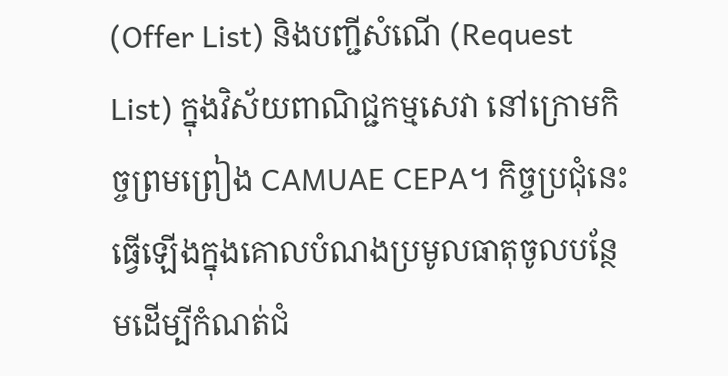(Offer List) និងបញ្ជីសំណើ (Request List) ក្នុងវិស័យពាណិជ្ជកម្មសេវា នៅក្រោមកិច្ចព្រមព្រៀង CAMUAE CEPA។ កិច្ចប្រជុំនេះធ្វើឡើងក្នុងគោលបំណងប្រមូលធាតុចូលបន្ថែមដើម្បីកំណត់ជំ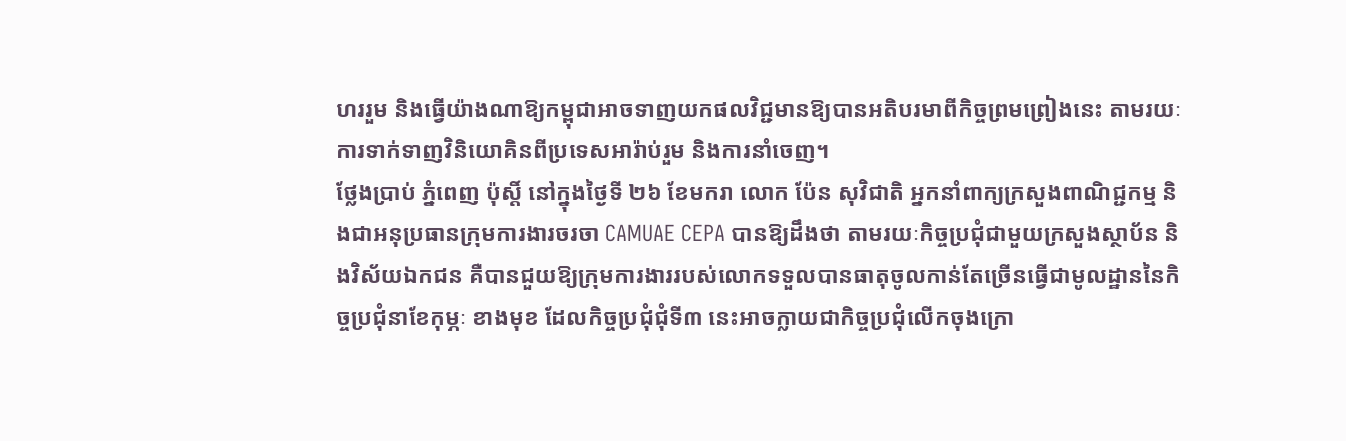ហររួម និងធ្វើយ៉ាងណាឱ្យកម្ពុជាអាចទាញយកផលវិជ្ជមានឱ្យបានអតិបរមាពីកិច្ចព្រមព្រៀងនេះ តាមរយៈការទាក់ទាញវិនិយោគិនពីប្រទេសអារ៉ាប់រួម និងការនាំចេញ។
ថ្លែងប្រាប់ ភ្នំពេញ ប៉ុស្តិ៍ នៅក្នុងថ្ងៃទី ២៦ ខែមករា លោក ប៉ែន សុវិជាតិ អ្នកនាំពាក្យក្រសួងពាណិជ្ជកម្ម និងជាអនុប្រធានក្រុមការងារចរចា CAMUAE CEPA បានឱ្យដឹងថា តាមរយៈកិច្ចប្រជុំជាមួយក្រសួងស្ថាប័ន និងវិស័យឯកជន គឺបានជួយឱ្យក្រុមការងាររបស់លោកទទួលបានធាតុចូលកាន់តែច្រើនធ្វើជាមូលដ្ឋាននៃកិច្ចប្រជុំនាខែកុម្ភៈ ខាងមុខ ដែលកិច្ចប្រជុំជុំទី៣ នេះអាចក្លាយជាកិច្ចប្រជុំលើកចុងក្រោ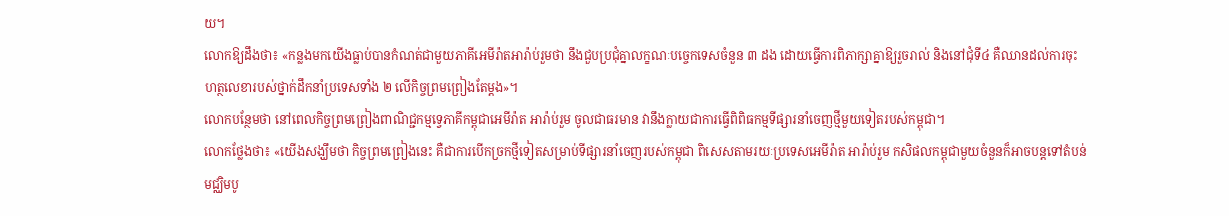យ។
លោកឱ្យដឹងថា៖ «កន្លងមកយើងធ្លាប់បានកំណត់ជាមួយភាគីអេមីរ៉ាតអារ៉ាប់រួមថា នឹងជួបប្រជុំគ្នាលក្ខណៈបច្ចេកទេសចំនួន ៣ ដង ដោយធ្វើការពិភាក្សាគ្នាឱ្យរួចរាល់ និងនៅជុំទី៤ គឺឈានដល់ការចុះហត្ថលេខារបស់ថ្នាក់ដឹកនាំប្រទេសទាំង ២ លើកិច្ចព្រមព្រៀងតែម្តង»។
លោកបន្ថែមថា នៅពេលកិច្ចព្រមព្រៀងពាណិជ្ជកម្មទ្វេភាគីកម្ពុជាអេមីរ៉ាត អារ៉ាប់រួម ចូលជាធរមាន វានឹងក្លាយជាការធ្វើពិពិធកម្មទីផ្សារនាំចេញថ្មីមួយទៀតរបស់កម្ពុជា។
លោកថ្លែងថា៖ «យើងសង្ឃឹមថា កិច្ចព្រមព្រៀងនេះ គឺជាការបើកច្រកថ្មីទៀតសម្រាប់ទីផ្សារនាំចេញរបស់កម្ពុជា ពិសេសតាមរយៈប្រទេសអេមីរ៉ាត អារ៉ាប់រួម កសិផលកម្ពុជាមួយចំនួនក៏អាចបន្តទៅតំបន់មជ្ឈិមបូ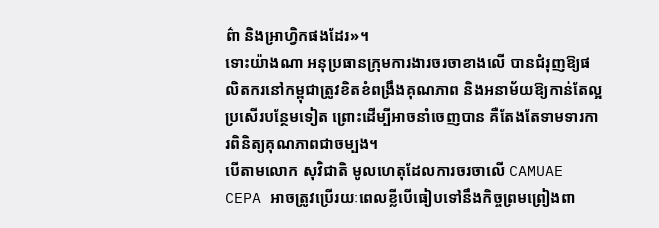ព៌ា និងអ្រាហ្វិកផងដែរ»។
ទោះយ៉ាងណា អនុប្រធានក្រុមការងារចរចាខាងលើ បានជំរុញឱ្យផលិតករនៅកម្ពុជាត្រូវខិតខំពង្រឹងគុណភាព និងអនាម័យឱ្យកាន់តែល្អប្រសើរបន្ថែមទៀត ព្រោះដើម្បីអាចនាំចេញបាន គឺតែងតែទាមទារការពិនិត្យគុណភាពជាចម្បង។
បើតាមលោក សុវិជាតិ មូលហេតុដែលការចរចាលើ CAMUAE CEPA អាចត្រូវប្រើរយៈពេលខ្លីបើធៀបទៅនឹងកិច្ចព្រមព្រៀងពា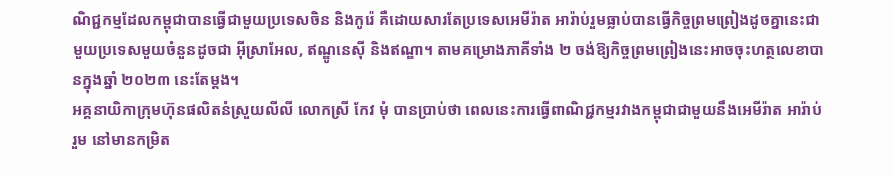ណិជ្ជកម្មដែលកម្ពុជាបានធ្វើជាមួយប្រទេសចិន និងកូរ៉េ គឺដោយសារតែប្រទេសអេមីរ៉ាត អារ៉ាប់រួមធ្លាប់បានធ្វើកិច្ចព្រមព្រៀងដូចគ្នានេះជាមួយប្រទេសមួយចំនួនដូចជា អ៊ីស្រាអែល, ឥណ្ឌូនេស៊ី និងឥណ្ឌា។ តាមគម្រោងភាគីទាំង ២ ចង់ឱ្យកិច្ចព្រមព្រៀងនេះអាចចុះហត្ថលេខាបានក្នុងឆ្នាំ ២០២៣ នេះតែម្តង។
អគ្គនាយិកាក្រុមហ៊ុនផលិតនំស្រួយលីលី លោកស្រី កែវ មុំ បានប្រាប់ថា ពេលនេះការធ្វើពាណិជ្ជកម្មរវាងកម្ពុជាជាមួយនឹងអេមីរ៉ាត អារ៉ាប់រួម នៅមានកម្រិត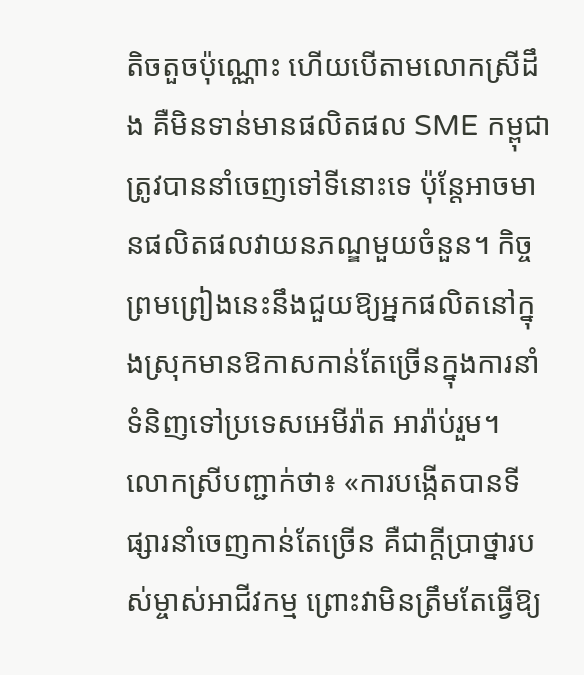តិចតួចប៉ុណ្ណោះ ហើយបើតាមលោកស្រីដឹង គឺមិនទាន់មានផលិតផល SME កម្ពុជាត្រូវបាននាំចេញទៅទីនោះទេ ប៉ុន្តែអាចមានផលិតផលវាយនភណ្ឌមួយចំនួន។ កិច្ចព្រមព្រៀងនេះនឹងជួយឱ្យអ្នកផលិតនៅក្នុងស្រុកមានឱកាសកាន់តែច្រើនក្នុងការនាំទំនិញទៅប្រទេសអេមីរ៉ាត អារ៉ាប់រួម។
លោកស្រីបញ្ជាក់ថា៖ «ការបង្កើតបានទីផ្សារនាំចេញកាន់តែច្រើន គឺជាក្តីប្រាថ្នារបស់ម្ចាស់អាជីវកម្ម ព្រោះវាមិនត្រឹមតែធ្វើឱ្យ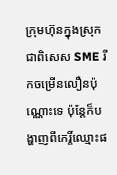ក្រុមហ៊ុនក្នុងស្រុក ជាពិសេស SME រីកចម្រើនលឿនប៉ុណ្ណោះទេ ប៉ុន្តែក៏បង្ហាញពីកេរ្តិ៍ឈ្មោះផ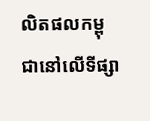លិតផលកម្ពុជានៅលើទីផ្សា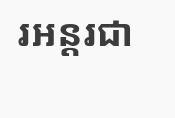រអន្តរជា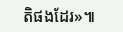តិផងដែរ»៕